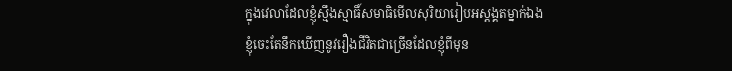ក្នុងវេលាដែលខ្ញុំស្មឹងស្មាធិ៍សមាធិមើលសុរិយារៀបអស្តង្គតម្នាក់ឯង
ខ្ញុំចេះតែនឹកឃើញនូវរឿងជីវិតជាច្រើនដែលខ្ញុំពីមុន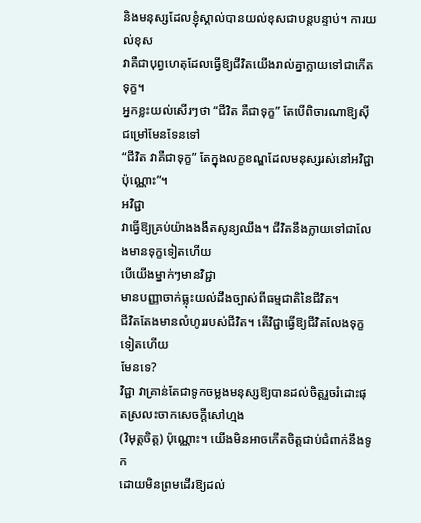និងមនុស្សដែលខ្ញុំស្គាល់បានយល់ខុសជាបន្តបន្ទាប់។ ការយល់ខុស
វាគឺជាបុព្វហេតុដែលធ្វើឱ្យជីវិតយើងរាល់គ្នាក្លាយទៅជាកើតទុក្ខ។
អ្នកខ្លះយល់សើរៗថា “ជីវិត គឺជាទុក្ខ” តែបើពិចារណាឱ្យស៊ីជម្រៅមែនទែនទៅ
“ជីវិត វាគឺជាទុក្ខ” តែក្នុងលក្ខខណ្ឌដែលមនុស្សរស់នៅអវិជ្ជាប៉ុណ្ណោះ”។
អវិជ្ជា
វាធ្វើឱ្យគ្រប់យ៉ាងងងឹតសូន្យឈឹង។ ជីវិតនឹងក្លាយទៅជាលែងមានទុក្ខទៀតហើយ
បើយើងម្នាក់ៗមានវិជ្ជា
មានបញ្ញាចាក់ធ្លុះយល់ដឹងច្បាស់ពីធម្មជាតិនៃជីវិត។
ជីវិតតែងមានលំហូររបស់ជីវិត។ តើវិជ្ជាធ្វើឱ្យជីវិតលែងទុក្ខទៀតហើយ
មែនទេ?
វិជ្ជា វាគ្រាន់តែជាទូកចម្លងមនុស្សឱ្យបានដល់ចិត្តរួចរំដោះផុតស្រលះចាកសេចក្តីសៅហ្មង
(វិមុត្តចិត្ត) ប៉ុណ្ណោះ។ យើងមិនអាចកើតចិត្តជាប់ជំពាក់នឹងទូក
ដោយមិនព្រមដើរឱ្យដល់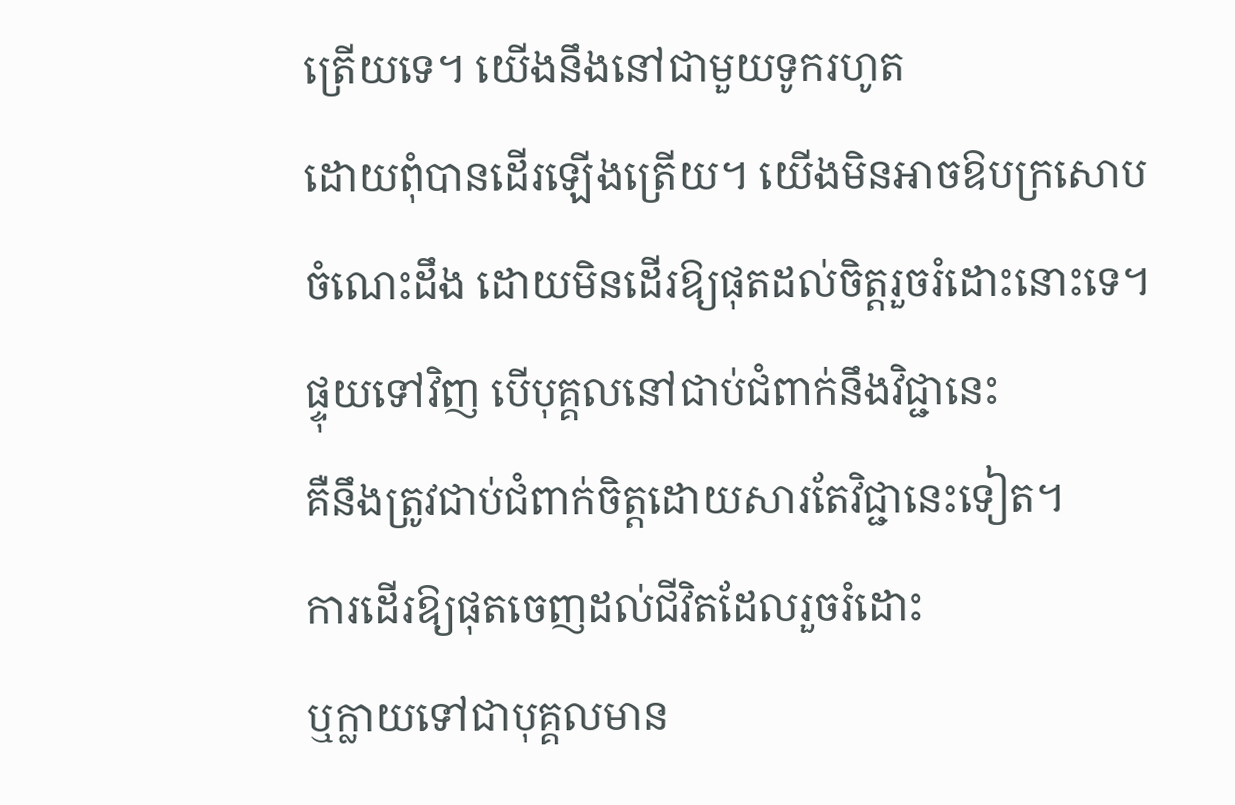ត្រើយទេ។ យើងនឹងនៅជាមួយទូករហូត
ដោយពុំបានដើរឡើងត្រើយ។ យើងមិនអាចឱបក្រសោបចំណេះដឹង ដោយមិនដើរឱ្យផុតដល់ចិត្តរួចរំដោះនោះទេ។
ផ្ទុយទៅវិញ បើបុគ្គលនៅជាប់ជំពាក់នឹងវិជ្ជានេះ
គឺនឹងត្រូវជាប់ជំពាក់ចិត្តដោយសារតែវិជ្ជានេះទៀត។
ការដើរឱ្យផុតចេញដល់ជីវិតដែលរួចរំដោះ
ឬក្លាយទៅជាបុគ្គលមាន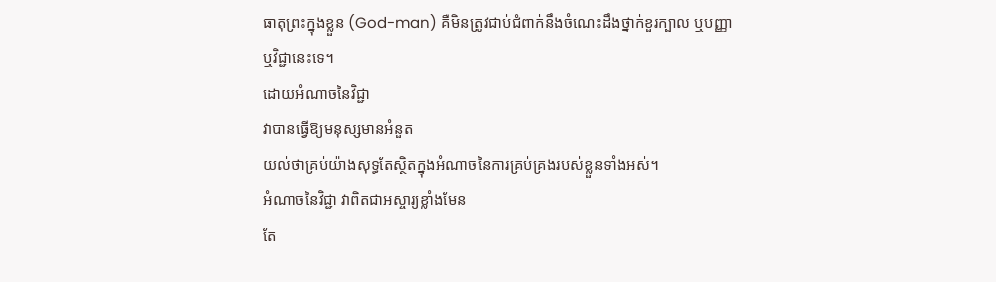ធាតុព្រះក្នុងខ្លួន (God-man) គឺមិនត្រូវជាប់ជំពាក់នឹងចំណេះដឹងថ្នាក់ខួរក្បាល ឬបញ្ញា
ឬវិជ្ជានេះទេ។
ដោយអំណាចនៃវិជ្ជា
វាបានធ្វើឱ្យមនុស្សមានអំនួត
យល់ថាគ្រប់យ៉ាងសុទ្ធតែស្ថិតក្នុងអំណាចនៃការគ្រប់គ្រងរបស់ខ្លួនទាំងអស់។
អំណាចនៃវិជ្ជា វាពិតជាអស្ចារ្យខ្លាំងមែន
តែ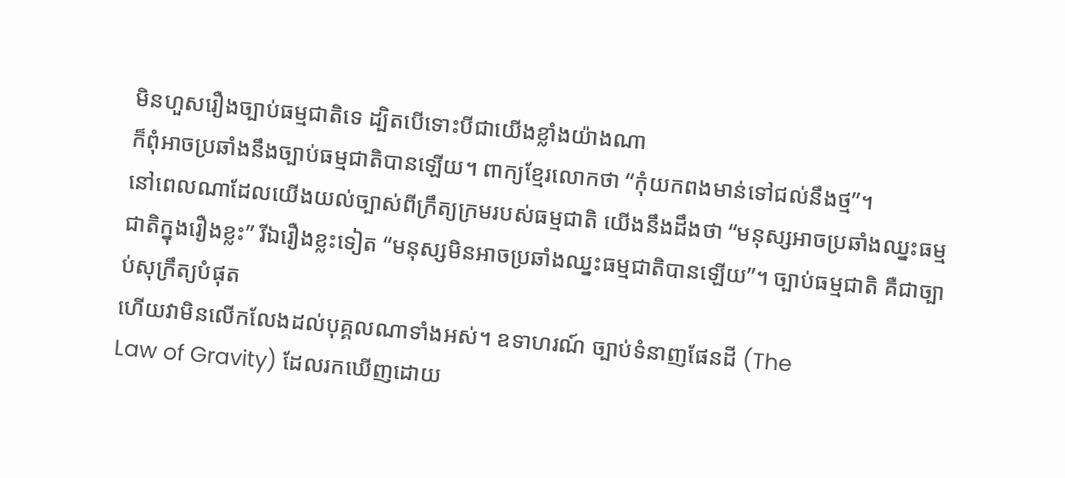មិនហួសរឿងច្បាប់ធម្មជាតិទេ ដ្បិតបើទោះបីជាយើងខ្លាំងយ៉ាងណា
ក៏ពុំអាចប្រឆាំងនឹងច្បាប់ធម្មជាតិបានឡើយ។ ពាក្យខ្មែរលោកថា “កុំយកពងមាន់ទៅជល់នឹងថ្ម”។
នៅពេលណាដែលយើងយល់ច្បាស់ពីក្រឹត្យក្រមរបស់ធម្មជាតិ យើងនឹងដឹងថា “មនុស្សអាចប្រឆាំងឈ្នះធម្មជាតិក្នុងរឿងខ្លះ” រីឯរឿងខ្លះទៀត “មនុស្សមិនអាចប្រឆាំងឈ្នះធម្មជាតិបានឡើយ”។ ច្បាប់ធម្មជាតិ គឺជាច្បាប់សុក្រឹត្យបំផុត
ហើយវាមិនលើកលែងដល់បុគ្គលណាទាំងអស់។ ឧទាហរណ៍ ច្បាប់ទំនាញផែនដី (The
Law of Gravity) ដែលរកឃើញដោយ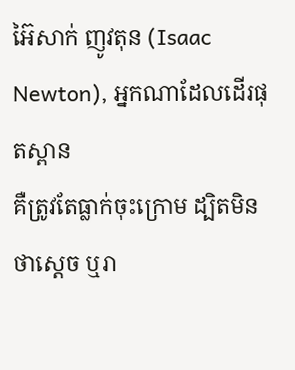អ៊ៃសាក់ ញូវតុន (Isaac
Newton), អ្នកណាដែលដើរផុតស្ពាន
គឺត្រូវតែធ្លាក់ចុះក្រោម ដ្បិតមិនថាស្តេច ឬរា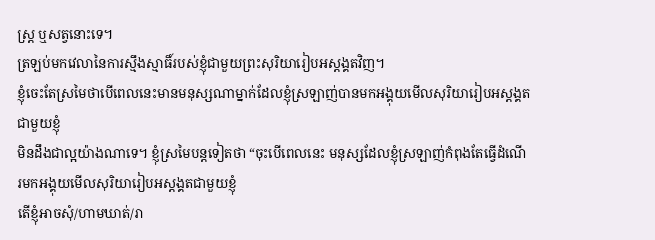ស្រ្ត ឬសត្វនោះទេ។
ត្រឡប់មកវេលានៃការស្មឹងស្មាធិ៍របស់ខ្ញុំជាមួយព្រះសុរិយារៀបអស្តង្គតវិញ។
ខ្ញុំចេះតែស្រមៃថាបើពេលនេះមានមនុស្សណាម្នាក់ដែលខ្ញុំស្រឡាញ់បានមកអង្គុយមើលសុរិយារៀបអស្តង្គតជាមួយខ្ញុំ
មិនដឹងជាល្អយ៉ាងណាទេ។ ខ្ញុំស្រមៃបន្តទៀតថា “ចុះបើពេលនេះ មនុស្សដែលខ្ញុំស្រឡាញ់កំពុងតែធ្វើដំណើរមកអង្គុយមើលសុរិយារៀបអស្តង្គតជាមួយខ្ញុំ
តើខ្ញុំអាចសុំ/ហាមឃាត់/រា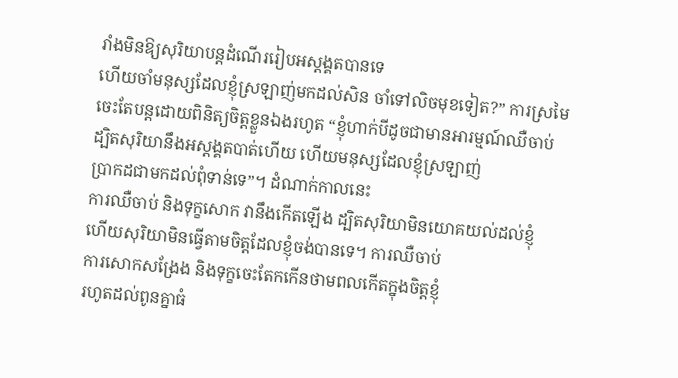រាំងមិនឱ្យសុរិយាបន្តដំណើររៀបអស្តង្គតបានទេ
ហើយចាំមនុស្សដែលខ្ញុំស្រឡាញ់មកដល់សិន ចាំទៅលិចមុខទៀត?” ការស្រមៃចេះតែបន្តដោយពិនិត្យចិត្តខ្លួនឯងរហូត “ខ្ញុំហាក់បីដូចជាមានអារម្មណ៍ឈឺចាប់
ដ្បិតសុរិយានឹងអស្តង្គតបាត់ហើយ ហើយមនុស្សដែលខ្ញុំស្រឡាញ់
ប្រាកដជាមកដល់ពុំទាន់ទេ”។ ដំណាក់កាលនេះ
ការឈឺចាប់ និងទុក្ខសោក វានឹងកើតឡើង ដ្បិតសុរិយាមិនយោគយល់ដល់ខ្ញុំ
ហើយសុរិយាមិនធ្វើតាមចិត្តដែលខ្ញុំចង់បានទេ។ ការឈឺចាប់
ការសោកសង្រែង និងទុក្ខចេះតែកកើនថាមពលកើតក្នុងចិត្តខ្ញុំ
រហូតដល់ពូនគ្នាធំ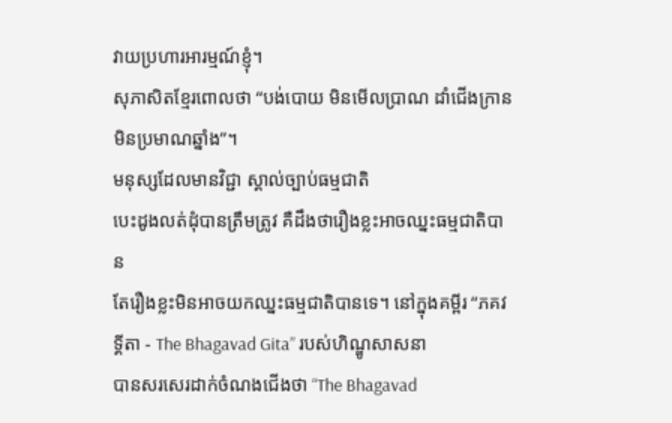វាយប្រហារអារម្មណ៍ខ្ញុំ។
សុភាសិតខ្មែរពោលថា “បង់បោយ មិនមើលប្រាណ ដាំជើងក្រាន មិនប្រមាណឆ្នាំង”។
មនុស្សដែលមានវិជ្ជា ស្គាល់ច្បាប់ធម្មជាតិ
បេះដូងលត់ដុំបានត្រឹមត្រូវ គឺដឹងថារឿងខ្លះអាចឈ្នះធម្មជាតិបាន
តែរឿងខ្លះមិនអាចយកឈ្នះធម្មជាតិបានទេ។ នៅក្នុងគម្ពីរ “ភគវទ្គីតា - The Bhagavad Gita” របស់ហិណ្ឌូសាសនា
បានសរសេរដាក់ចំណងជើងថា “The Bhagavad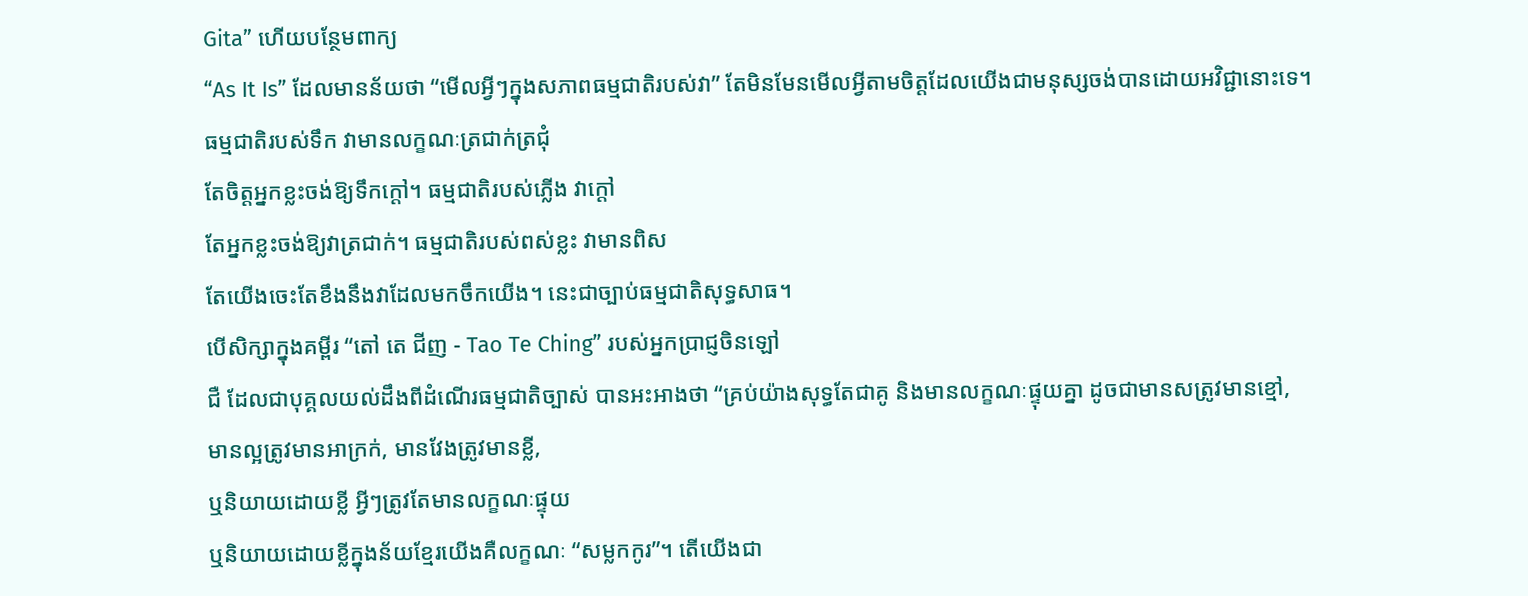Gita” ហើយបន្ថែមពាក្យ
“As It Is” ដែលមានន័យថា “មើលអ្វីៗក្នុងសភាពធម្មជាតិរបស់វា” តែមិនមែនមើលអ្វីតាមចិត្តដែលយើងជាមនុស្សចង់បានដោយអវិជ្ជានោះទេ។
ធម្មជាតិរបស់ទឹក វាមានលក្ខណៈត្រជាក់ត្រជុំ
តែចិត្តអ្នកខ្លះចង់ឱ្យទឹកក្តៅ។ ធម្មជាតិរបស់ភ្លើង វាក្តៅ
តែអ្នកខ្លះចង់ឱ្យវាត្រជាក់។ ធម្មជាតិរបស់ពស់ខ្លះ វាមានពិស
តែយើងចេះតែខឹងនឹងវាដែលមកចឹកយើង។ នេះជាច្បាប់ធម្មជាតិសុទ្ធសាធ។
បើសិក្សាក្នុងគម្ពីរ “តៅ តេ ជីញ - Tao Te Ching” របស់អ្នកប្រាជ្ញចិនឡៅ
ជឺ ដែលជាបុគ្គលយល់ដឹងពីដំណើរធម្មជាតិច្បាស់ បានអះអាងថា “គ្រប់យ៉ាងសុទ្ធតែជាគូ និងមានលក្ខណៈផ្ទុយគ្នា ដូចជាមានសត្រូវមានខ្មៅ,
មានល្អត្រូវមានអាក្រក់, មានវែងត្រូវមានខ្លី,
ឬនិយាយដោយខ្លី អ្វីៗត្រូវតែមានលក្ខណៈផ្ទុយ
ឬនិយាយដោយខ្លីក្នុងន័យខ្មែរយើងគឺលក្ខណៈ “សម្លកកូរ”។ តើយើងជា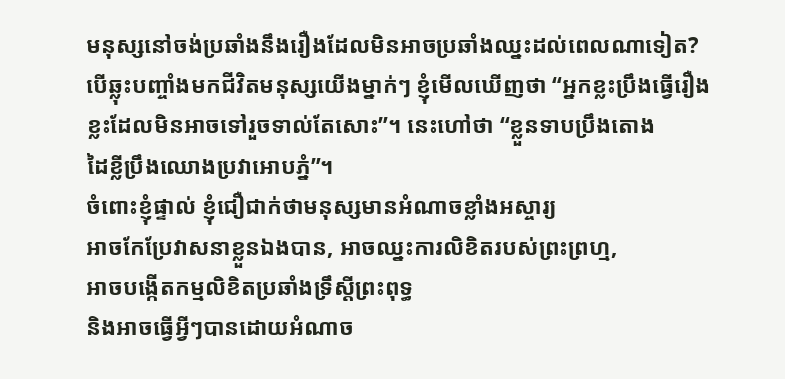មនុស្សនៅចង់ប្រឆាំងនឹងរឿងដែលមិនអាចប្រឆាំងឈ្នះដល់ពេលណាទៀត?
បើឆ្លុះបញ្ចាំងមកជីវិតមនុស្សយើងម្នាក់ៗ ខ្ញុំមើលឃើញថា “អ្នកខ្លះប្រឹងធ្វើរឿងខ្លះដែលមិនអាចទៅរួចទាល់តែសោះ”។ នេះហៅថា “ខ្លួនទាបប្រឹងតោង
ដៃខ្លីប្រឹងឈោងប្រវាអោបភ្នំ”។
ចំពោះខ្ញុំផ្ទាល់ ខ្ញុំជឿជាក់ថាមនុស្សមានអំណាចខ្លាំងអស្ចារ្យ
អាចកែប្រែវាសនាខ្លួនឯងបាន, អាចឈ្នះការលិខិតរបស់ព្រះព្រហ្ម,
អាចបង្កើតកម្មលិខិតប្រឆាំងទ្រឹស្តីព្រះពុទ្ធ
និងអាចធ្វើអ្វីៗបានដោយអំណាច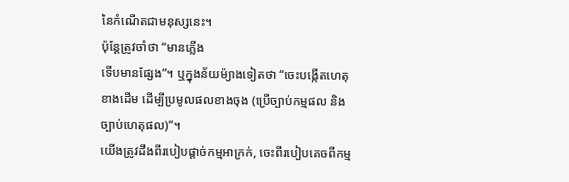នៃកំណើតជាមនុស្សនេះ។
ប៉ុន្តែត្រូវចាំថា “មានភ្លើង
ទើបមានផ្សែង”។ ឬក្នុងន័យម៉្យាងទៀតថា “ចេះបង្កើតហេតុខាងដើម ដើម្បីប្រមូលផលខាងចុង (ប្រើច្បាប់កម្មផល និងច្បាប់ហេតុផល)”។
យើងត្រូវដឹងពីរបៀបផ្តាច់កម្មអាក្រក់, ចេះពីរបៀបគេចពីកម្ម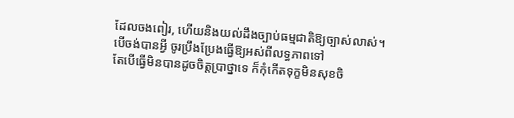ដែលចងពៀរ, ហើយនិងយល់ដឹងច្បាប់ធម្មជាតិឱ្យច្បាស់លាស់។
បើចង់បានអ្វី ចូរប្រឹងប្រែងធ្វើឱ្យអស់ពីលទ្ធភាពទៅ
តែបើធ្វើមិនបានដូចចិត្តប្រាថ្នាទេ ក៏កុំកើតទុក្ខមិនសុខចិ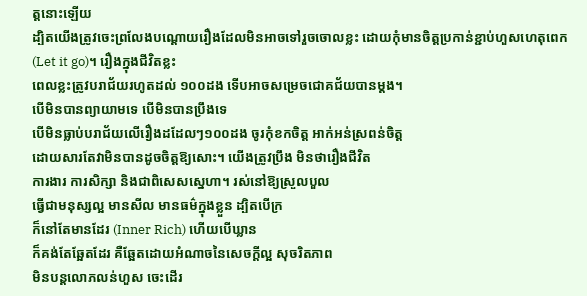ត្តនោះឡើយ
ដ្បិតយើងត្រូវចេះព្រលែងបណ្តោយរឿងដែលមិនអាចទៅរួចចោលខ្លះ ដោយកុំមានចិត្តប្រកាន់ខ្ជាប់ហួសហេតុពេក
(Let it go)។ រឿងក្នុងជីវិតខ្លះ
ពេលខ្លះត្រូវបរាជ័យរហូតដល់ ១០០ដង ទើបអាចសម្រេចជោគជ័យបានម្តង។
បើមិនបានព្យាយាមទេ បើមិនបានប្រឹងទេ
បើមិនធ្លាប់បរាជ័យលើរឿងដដែលៗ១០០ដង ចូរកុំខកចិត្ត អាក់អន់ស្រពន់ចិត្ត
ដោយសារតែវាមិនបានដូចចិត្តឱ្យសោះ។ យើងត្រូវប្រឹង មិនថារឿងជីវិត
ការងារ ការសិក្សា និងជាពិសេសស្នេហា។ រស់នៅឱ្យស្រួលបួល
ធ្វើជាមនុស្សល្អ មានសីល មានធម៌ក្នុងខ្លួន ដ្បិតបើក្រ
ក៏នៅតែមានដែរ (Inner Rich) ហើយបើឃ្លាន
ក៏គង់តែឆ្អែតដែរ គឺឆ្អែតដោយអំណាចនៃសេចក្តីល្អ សុចរិតភាព
មិនបន្តលោភលន់ហួស ចេះដើរ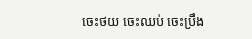ចេះថយ ចេះឈប់ ចេះប្រឹង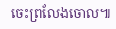ចេះព្រលែងចោល៕